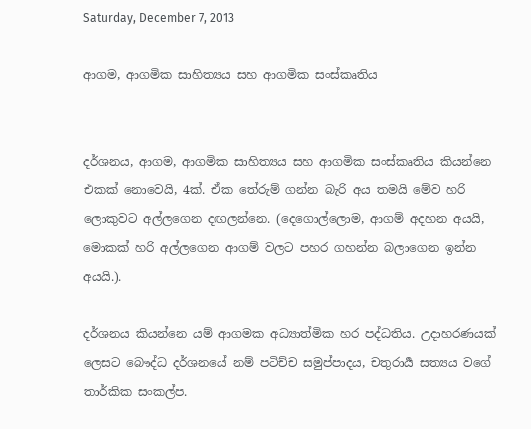Saturday, December 7, 2013

ආගම, ආගමික සාහිත්‍යය සහ ආගමික සංස්කෘතිය


දර්ශනය, ආගම, ආගමික සාහිත්‍යය සහ ආගමික සංස්කෘතිය කියන්නෙ එකක් නොවෙයි, 4ක්. ඒක තේරුම් ගන්න බැරි අය තමයි මේව හරි ලොකුවට අල්ලගෙන දඟලන්නෙ. (දෙගොල්ලොම, ආගම් අදහන අයයි, මොකක් හරි අල්ලගෙන ආගම් වලට පහර ගහන්න බලාගෙන ඉන්න අයයි.).

දර්ශනය කියන්නෙ යම් ආගමක අධ්‍යාත්මික හර පද්ධතිය. උදාහරණයක් ලෙසට බෞද්ධ දර්ශනයේ නම් පටිච්ච සමුප්පාදය, චතුරාර්‍ය සත්‍යය වගේ තාර්කික සංකල්ප.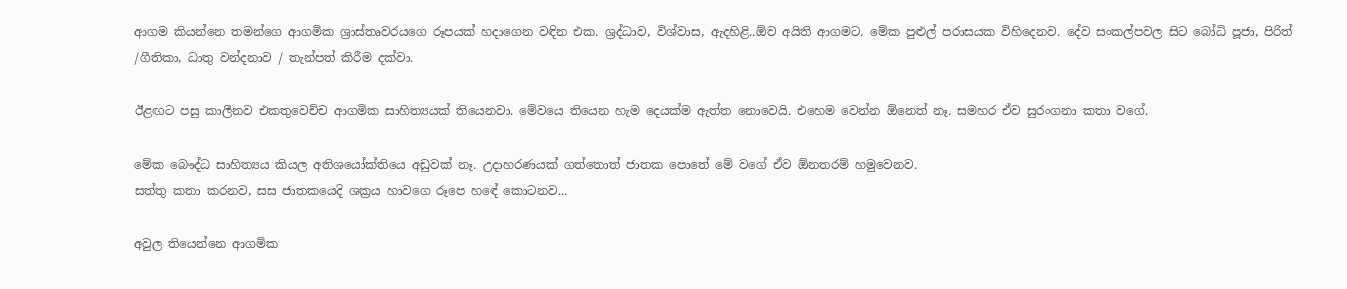ආගම කියන්නෙ තමන්ගෙ ආගමික ශ්‍රාස්තෘවරයගෙ රූපයක් හදාගෙන වඳින එක. ශ්‍රද්ධාව, විශ්වාස, ඇදහිළි..ඕව අයිති ආගමට. මේක පුළුල් පරාසයක විහිදෙනව. දේව සංකල්පවල සිට බෝධි පූජා, පිරිත් /ගීතිකා, ධාතු වන්දනාව / තැන්පත් කිරීම දක්වා.

ඊළඟට පසු කාලීනව එකතුවෙච්ච ආගමික සාහිත්‍යයක් තියෙනවා. මේවයෙ තියෙන හැම දෙයක්ම ඇත්ත නොවෙයි. එහෙම වෙන්න ඕනෙත් නෑ. සමහර ඒව සුරංගනා කතා වගේ.

මේක බෞද්ධ සාහිත්‍යය කියල අතිශයෝක්තියෙ අඩුවක් නෑ. උදාහරණයක් ගත්තොත් ජාතක පොතේ මේ වගේ ඒව ඕනතරම් හමුවෙනව.
සත්තු කතා කරනව, සස ජාතකයෙදි ශක්‍රය හාවගෙ රූපෙ හඳේ කොටනව...

අවුල තියෙන්නෙ ආගමික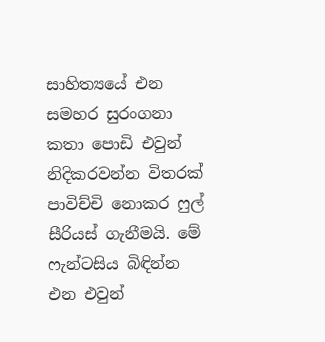සාහිත්‍යයේ එන සමහර සුරංගනා කතා පොඩි එවුන් නිදිකරවන්න විතරක් පාවිච්චි නොකර ෆුල් සීරියස් ගැනීමයි. මේ ෆැන්ටසිය බිඳින්න එන එවුන්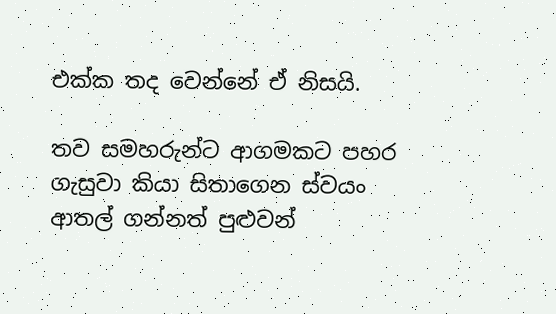එක්ක තද වෙන්නේ ඒ නිසයි.

තව සමහරුන්ට ආගමකට පහර ගැසුවා කියා සිතාගෙන ස්වයං ආතල් ගන්නත් පුළුවන්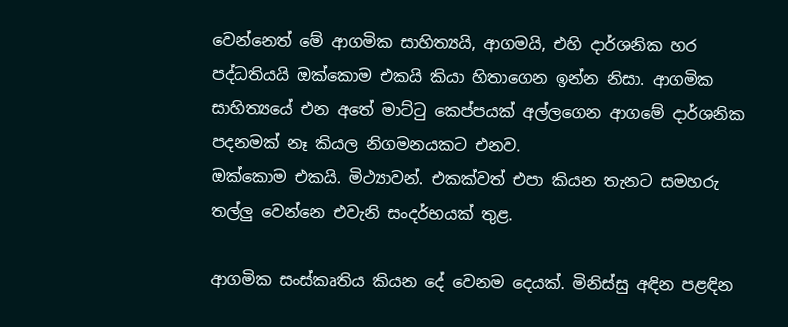වෙන්නෙත් මේ ආගමික සාහිත්‍යයි, ආගමයි, එහි දාර්ශනික හර පද්ධතියයි ඔක්කොම එකයි කියා හිතාගෙන ඉන්න නිසා. ආගමික සාහිත්‍යයේ එන අතේ මාට්ටු කෙප්පයක් අල්ලගෙන ආගමේ දාර්ශනික පදනමක් නෑ කියල නිගමනයකට එනව.
ඔක්කොම එකයි. මිථ්‍යාවන්. එකක්වත් එපා කියන තැනට සමහරු තල්ලු වෙන්නෙ එවැනි සංදර්භයක් තුළ.

ආගමික සංස්කෘතිය කියන දේ වෙනම දෙයක්. මිනිස්සු අඳින පළඳින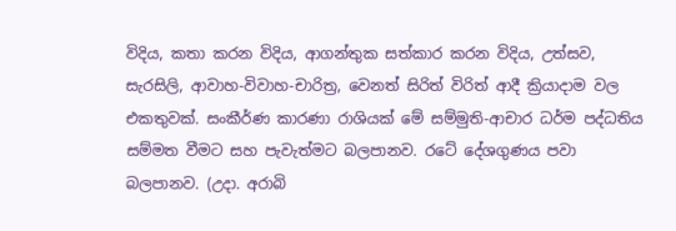විදිය, කතා කරන විදිය, ආගන්තුක සත්කාර කරන විදිය, උත්සව, සැරසිලි, ආවාහ-විවාහ-චාරිත්‍ර, වෙනත් සිරිත් විරිත් ආදී ක්‍රියාදාම වල එකතුවක්. සංකීර්ණ කාරණා රාශියක් මේ සම්මුති-ආචාර ධර්ම පද්ධතිය සම්මත වීමට සහ පැවැත්මට බලපානව. රටේ දේශගුණය පවා බලපානව. (උදා. අරාබි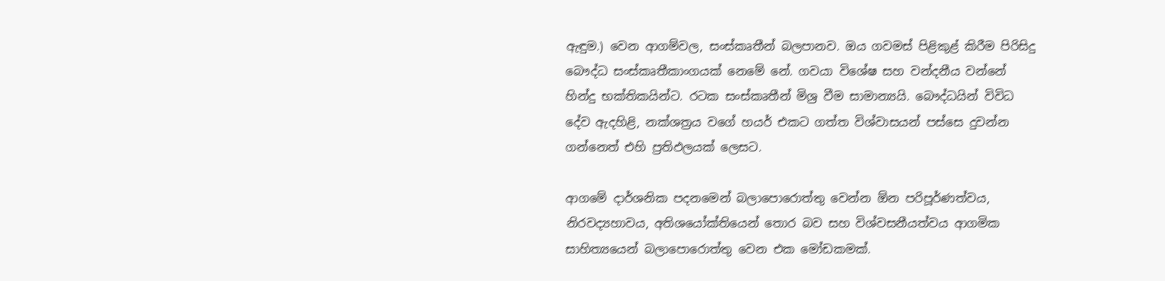ඇඳුම.) වෙන ආගම්වල, සංස්කෘතීන් බලපානව. ඔය ගවමස් පිළිකුළ් කිරීම පිරිසිදු බෞද්ධ සංස්කෘතීකාංගයක් නෙමේ නේ. ගවයා විශේෂ සහ වන්දනීය වන්නේ හින්දු භක්තිකයින්ට. රටක සංස්කෘතීන් මිශ්‍ර වීම සාමාන්‍යයි. බෞද්ධයින් විවිධ දේව ඇදහිළි, නක්ශත්‍රය වගේ හයර් එකට ගත්ත විශ්වාසයන් පස්සෙ දුවන්න ගන්නෙත් එහි ප්‍රතිඵලයක් ලෙසට.

ආගමේ දාර්ශනික පදනමෙන් බලාපොරොත්තු වෙන්න ඕන පරිපූර්ණත්වය, නිරවද්‍යහාවය, අතිශයෝක්තියෙන් තොර බව සහ විශ්වසනීයත්වය ආගමික සාහිත්‍යයෙන් බලාපොරොත්තු වෙන එක මෝඩකමක්.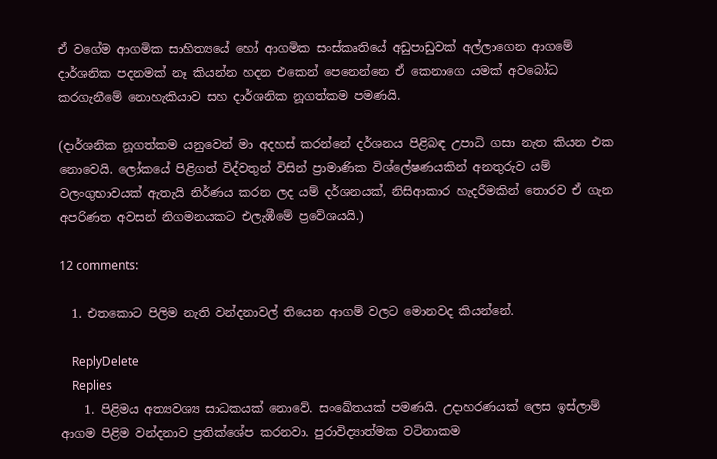ඒ වගේම ආගමික සාහිත්‍යයේ හෝ ආගමික සංස්කෘතියේ අඩුපාඩුවක් අල්ලාගෙන ආගමේ දාර්ශනික පදනමක් නෑ කියන්න හදන එකෙන් පෙනෙන්නෙ ඒ කෙනාගෙ යමක් අවබෝධ කරගැනීමේ නොහැකියාව සහ දාර්ශනික නූගත්කම පමණයි.

(දාර්ශනික නූගත්කම යනුවෙන් මා අදහස් කරන්නේ දර්ශනය පිළිබඳ උපාධි ගසා නැත කියන එක නොවෙයි. ලෝකයේ පිළිගත් විද්වතුන් විසින් ප්‍රාමාණික විශ්ලේෂණයකින් අනතුරුව යම් වලංගුභාවයක් ඇතැයි නිර්ණය කරන ලද යම් දර්ශනයක්, නිසිආකාර හැදරීමකින් තොරව ඒ ගැන අපරිණත අවසන් නිගමනයකට එලැඹීමේ ප්‍රවේශයයි.)

12 comments:

  1. එතකොට පිලිම නැති වන්දනාවල් තියෙන ආගම් වලට මොනවද කියන්නේ.

    ReplyDelete
    Replies
    1. පිළිමය අත්‍යවශ්‍ය සාධකයක් නොවේ. සංඛේතයක් පමණයි. උදාහරණයක් ලෙස ඉස්ලාම් ආගම පිළිම වන්දනාව ප්‍රතික්ශේප කරනවා. පුරාවිද්‍යාත්මක වටිනාකම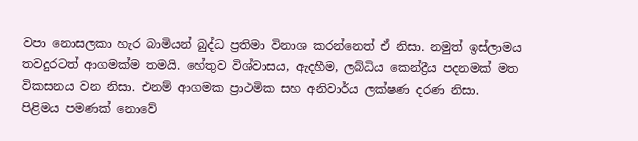වපා නොසලකා හැර බාමියන් බුද්ධ ප්‍රතිමා විනාශ කරන්නෙත් ඒ නිසා. නමුත් ඉස්ලාමය තවදුරටත් ආගමක්ම තමයි. හේතුව විශ්වාසය, ඇදහීම, ලබ්ධිය කෙන්ද්‍රීය පදනමක් මත විකසනය වන නිසා. එනම් ආගමක ප්‍රාථමික සහ අනිවාර්ය ලක්ෂණ දරණ නිසා. පිළිමය පමණක් නොවේ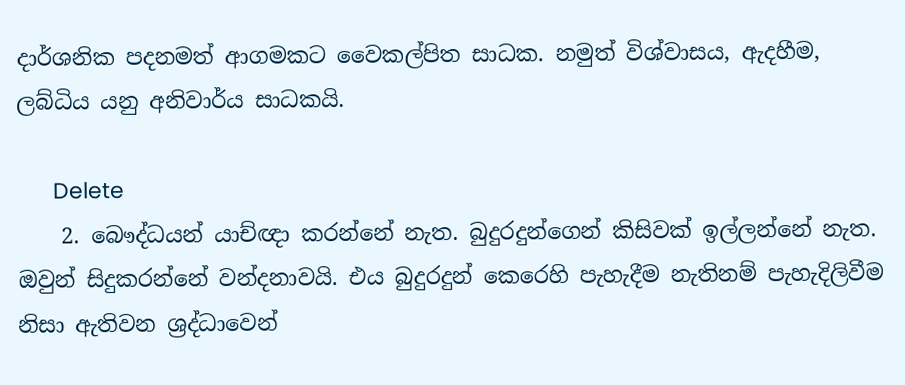දාර්ශනික පදනමත් ආගමකට වෛකල්පිත සාධක. නමුත් විශ්වාසය, ඇදහීම, ලබ්ධිය යනු අනිවාර්ය සාධකයි.

      Delete
    2. බෞද්ධයන් යාච්ඥා කරන්නේ නැත. බුදුරදුන්ගෙන් කිසිවක් ඉල්ලන්නේ නැත. ඔවුන් සිදුකරන්නේ වන්දනාවයි. එය බුදුරදුන් කෙරෙහි පැහැදීම නැතිනම් පැහැදිලිවීම නිසා ඇතිවන ශ්‍රද්ධාවෙන්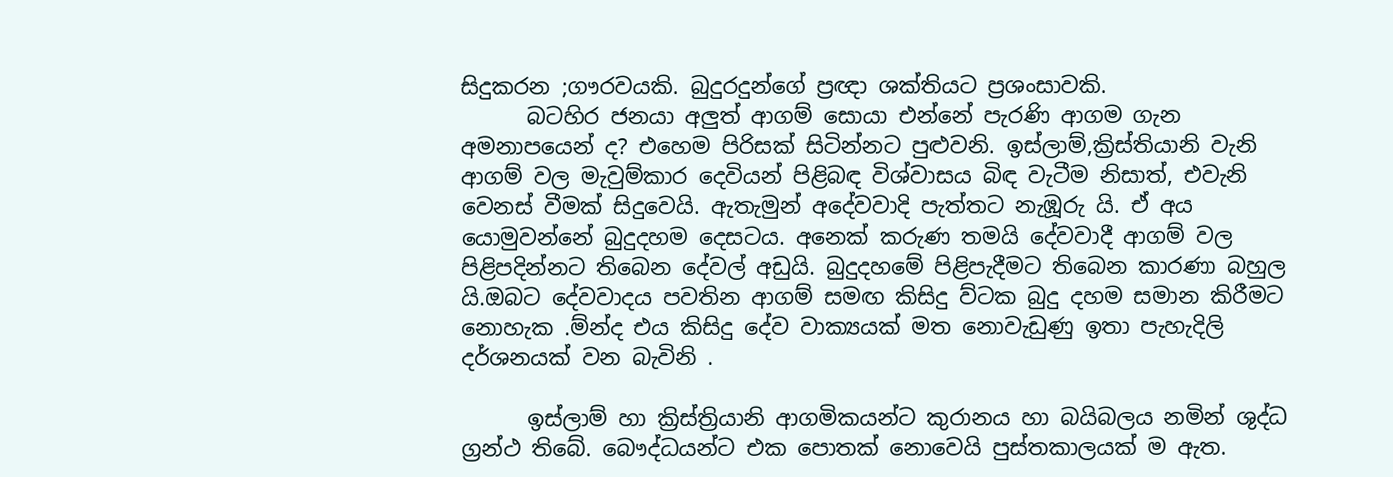සිදුකරන ;ගෟරවයකි. බුදුරදුන්ගේ ප්‍රඥා ශක්තියට ප්‍රශංසාවකි.
      බටහිර ජනයා අලුත් ආගම් සොයා එන්නේ පැරණි ආගම ගැන අමනාපයෙන් ද? එහෙම පිරිසක් සිටින්නට පුළුවනි. ඉස්ලාම්,ක්‍රිස්තියානි වැනි ආගම් වල මැවුම්කාර දෙවියන් පිළිබඳ විශ්වාසය බිඳ වැටීම නිසාත්, එවැනි වෙනස් වීමක් සිදුවෙයි. ඇතැමුන් අදේවවාදි පැත්තට නැඹූරු යි. ඒ අය යොමුවන්නේ බුදුදහම දෙසටය. අනෙක් කරුණ තමයි දේවවාදී ආගම් වල පිළිපදින්නට තිබෙන දේවල් අඩුයි. බුදුදහමේ පිළිපැදීමට තිබෙන කාරණා බහුල යි.ඔබට දේවවාදය පවතින ආගම් සමඟ කිසිදු ව්ටක බුදු දහම සමාන කිරීමට නොහැක .ම්න්ද එය කිසිදු දේව වාක්‍යයක් මත නොවැඩුණු ඉතා පැහැදිලි දර්ශනයක් වන බැවිනි .

      ඉස්ලාම් හා ක්‍රිස්ත්‍රියානි ආගමිකයන්ට කුරානය හා බයිබලය නමින් ශුද්ධ ග්‍රන්ථ තිබේ. බෞද්ධයන්ට එක පොතක් නොවෙයි පුස්තකාලයක් ම ඇත.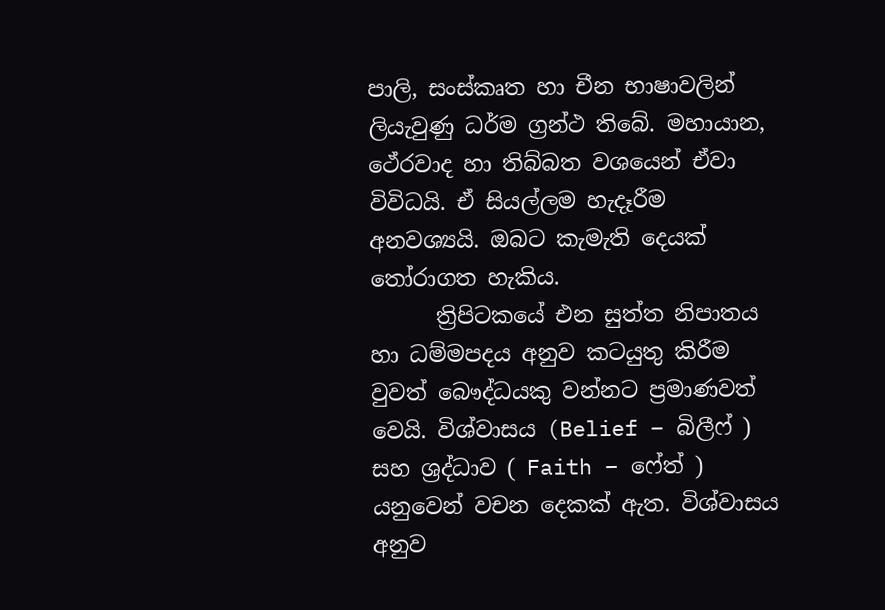පාලි, සංස්කෘත හා චීන භාෂාවලින් ලියැවුණු ධර්ම ග්‍රන්ථ තිබේ. මහායාන, ථේරවාද හා තිබ්බත වශයෙන් ඒවා විවිධයි. ඒ සියල්ලම හැදෑරීම අනවශ්‍යයි. ඔබට කැමැති දෙයක් තෝරාගත හැකිය.
      ත්‍රිපිටකයේ එන සුත්ත නිපාතය හා ධම්මපදය අනුව කටයුතු කිරීම වුවත් බෞද්ධයකු වන්නට ප්‍රමාණවත් වෙයි. විශ්වාසය (Belief – බිලීෆ් ) සහ ශ්‍රද්ධාව ( Faith – ෆේත් ) යනුවෙන් වචන දෙකක් ඇත. විශ්වාසය අනුව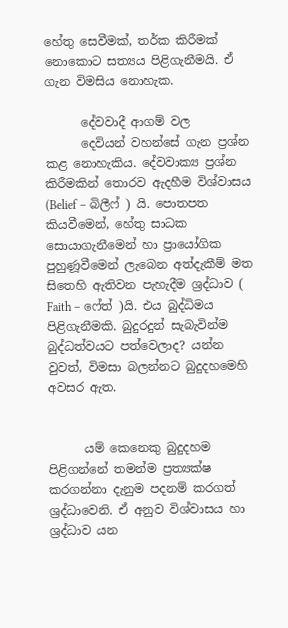හේතු සෙවීමක්, තර්ක කිරීමක් නොකොට සත්‍යය පිළිගැනීමයි. ඒ ගැන විමසිය නොහැක.

      දේවවාදී ආගම් වල
      දෙවියන් වහන්සේ ගැන ප්‍රශ්න කළ නොහැකිය. දේවවාක්‍ය ප්‍රශ්න කිරීමකින් තොරව ඇදහීම විශ්වාසය (Belief – බිලීෆ් ) යි. පොතපත කියවීමෙන්, හේතු සාධක සොයාගැනීමෙන් හා ප්‍රායෝගික පුහුණූවීමෙන් ලැබෙන අත්දැකීම් මත සිතෙහි ඇතිවන පැහැදීම ශ්‍රද්ධාව ( Faith – ෆේත් )යි. එය බුද්ධිමය පිළිගැනීමකි. බුදුරදුන් සැබැවින්ම බුද්ධත්වයට පත්වෙලාද? යන්න වුවත්, විමසා බලන්නට බුදුදහමෙහි අවසර ඇත.


      යම් කෙනෙකු බුදුදහම පිළිගන්නේ තමන්ම ප්‍රත්‍යක්ෂ කරගන්නා දැනුම පදනම් කරගත් ශ්‍රද්ධාවෙනි. ඒ අනුව විශ්වාසය හා ශ්‍රද්ධාව යන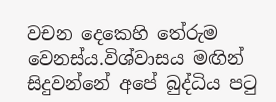වචන දෙකෙහි තේරුම වෙනස්ය.විශ්වාසය මඟින් සිදුවන්නේ අපේ බුද්ධිය පටු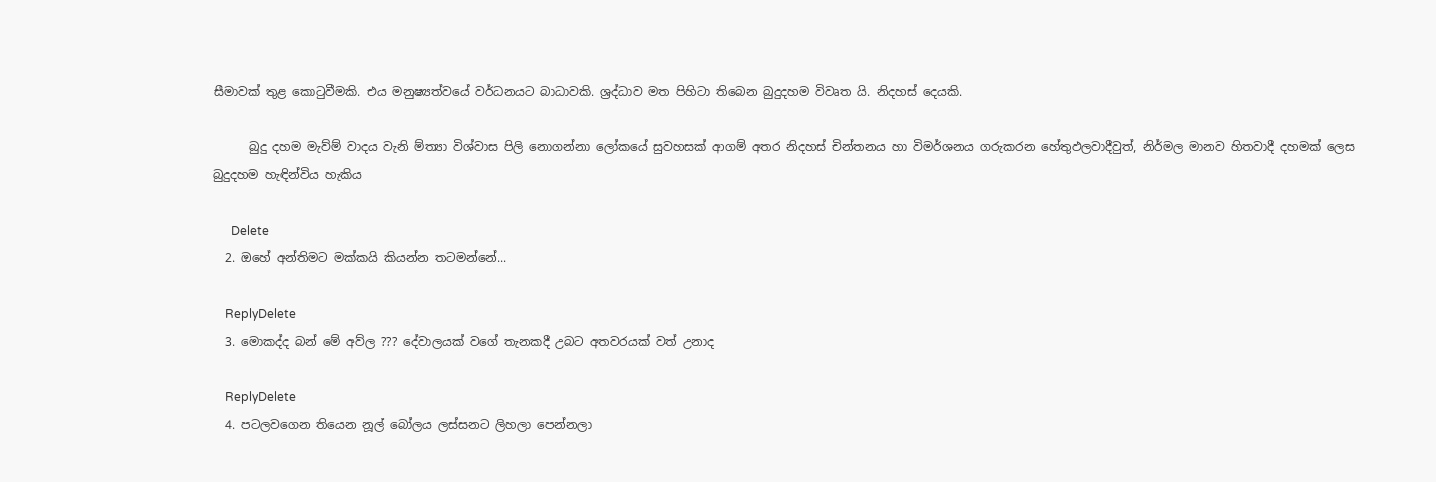සීමාවක් තුළ කොටුවීමකි. එය මනුෂ්‍යත්වයේ වර්ධනයට බාධාවකි. ශ්‍රද්ධාව මත පිහිටා තිබෙන බුදුදහම විවෘත යි. නිදහස් දෙයකි.

      බුදු දහම මැව්ම් වාදය වැනි ම්ත්‍යා විශ්වාස පිලි නොගන්නා ලෝකයේ සුවහසක් ආගම් අතර නිදහස් චින්තනය හා විමර්ශනය ගරුකරන හේතුඵලවාදීවුත්, නිර්මල මානව හිතවාදී දහමක් ලෙස බුදුදහම හැඳින්විය හැකිය

      Delete
  2. ඔහේ අන්තිමට මක්කයි කියන්න තටමන්නේ...

    ReplyDelete
  3. මොකද්ද බන් මේ අව්ල ??? දේවාලයක් වගේ තැනකදී උබට අතවරයක් වත් උනාද

    ReplyDelete
  4. පටලවගෙන තියෙන නූල් බෝලය ලස්සනට ලිහලා පෙන්නලා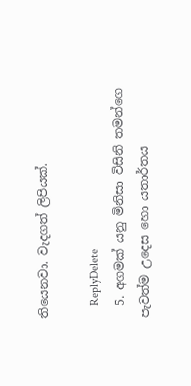තියෙනවා. වැදගත් ලිපියක්.

    ReplyDelete
  5. අගමක් යනු මිනිසා විසිනි තමන්ගෙ පැවත්ම උදෙස හො යතාර්තය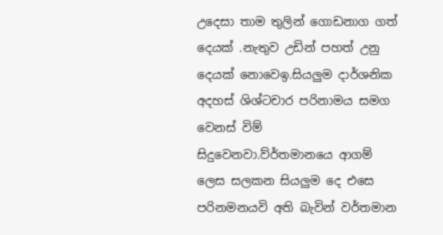උදෙසා තාම තුලින් ගොඩනාග ගත් දෙයක් .නැතුව උඩින් පහත් උනු දෙයක් නොවෙඉ.සියලුම දාර්ශනික අදහස් ශිශ්ටචාර පරිනාමය සමග වෙනස් විම් සිදුවෙනවා.ව්ර්තමානයෙ ආගම් ලෙස සලකන සියලුම දෙ එසෙ පරිනමනයවි අති බැවින් වර්තමාන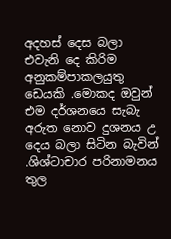අදහස් දෙස බලා එවැනි දෙ කිරිම අනුකම්පාකලයුතු ඩෙයකි .මොකද ඔවුන් එම දර්ශනයෙ සැබැ අරුත නොව දුශනය උ දෙය බලා සිටින බැවින් .ශිශ්ටාචාර පරිනාමනය තුල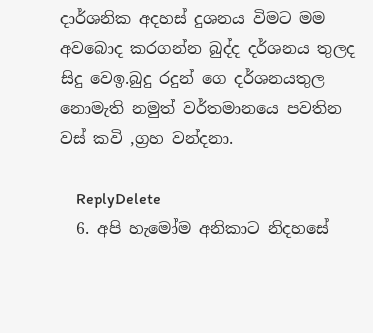දාර්ශනික අදහස් දුශනය විමට මම අවබොද කරගන්න බුද්ද දර්ශනය තුලද සිදු වෙඉ.බුදු රදුන් ගෙ දර්ශනයතුල නොමැති නමුත් වර්තමානයෙ පවතින වස් කවි ,ග්‍රහ වන්දනා.

    ReplyDelete
  6. අපි හැමෝම අනිකාට නිදහසේ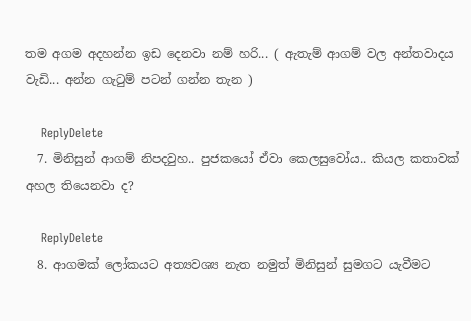තම අගම අදහන්න ඉඩ දෙනවා නම් හරි... ( ඇතැම් ආගම් වල අන්තවාදය වැඩි... අන්න ගැටුම් පටන් ගන්න තැන )

    ReplyDelete
  7. මිනිසුන් ආගම් නිපදවුහ.. පුජකයෝ ඒවා කෙලසුවෝය.. කියල කතාවක් අහල තියෙනවා ද?

    ReplyDelete
  8. ආගමක් ලෝකයට අත්‍යවශ්‍ය නැත නමුත් මිනිසුන් සුමගට යැවීමට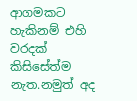ආගමකට හැකිනම් එහි වරදක් කිසිසේත්ම නැත.නමුත් අද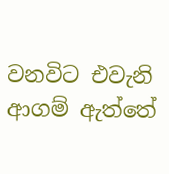වනවිට එවැනි ආගම් ඇත්තේ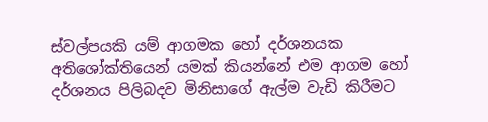ස්වල්පයකි යම් ආගමක හෝ දර්ශනයක අතිශෝක්තියෙන් යමක් කියන්නේ එම ආගම හෝ දර්ශනය පිලිබදව මිනිසාගේ ඇල්ම වැඩි කිරීමට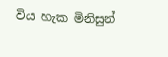විය හැක මිනිසුන්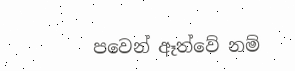පවෙන් ඈත්වේ නම්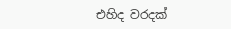එහිද වරදක්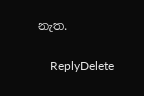නැත.

    ReplyDelete